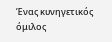Ένας κυνηγετικός όμιλος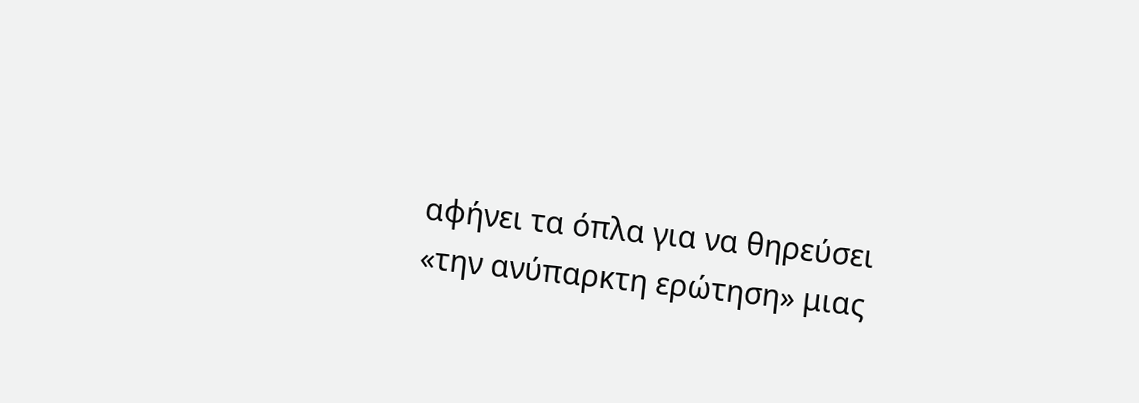αφήνει τα όπλα για να θηρεύσει «την ανύπαρκτη ερώτηση» μιας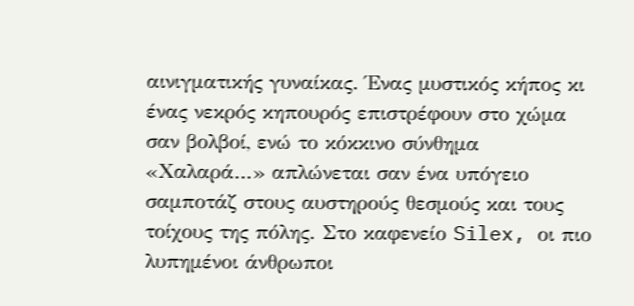αινιγματικής γυναίκας. Ένας μυστικός κήπος κι ένας νεκρός κηπουρός επιστρέφουν στο χώμα σαν βολβοί, ενώ το κόκκινο σύνθημα «Χαλαρά…» απλώνεται σαν ένα υπόγειο σαμποτάζ στους αυστηρούς θεσμούς και τους τοίχους της πόλης. Στο καφενείο Silex, οι πιο λυπημένοι άνθρωποι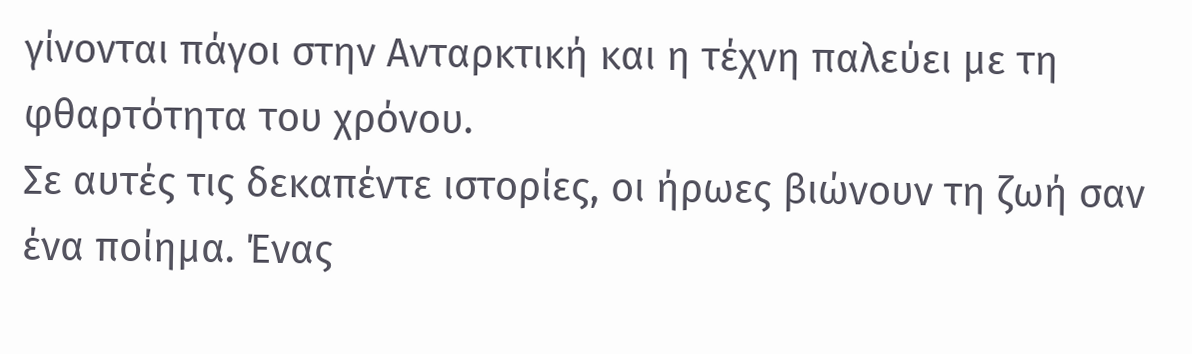γίνονται πάγοι στην Ανταρκτική και η τέχνη παλεύει με τη φθαρτότητα του χρόνου.
Σε αυτές τις δεκαπέντε ιστορίες, οι ήρωες βιώνουν τη ζωή σαν ένα ποίημα. Ένας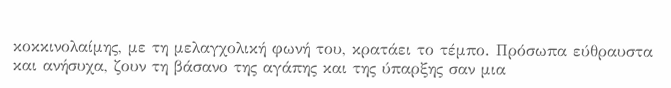κοκκινολαίμης, με τη μελαγχολική φωνή του, κρατάει το τέμπο. Πρόσωπα εύθραυστα και ανήσυχα, ζουν τη βάσανο της αγάπης και της ύπαρξης σαν μια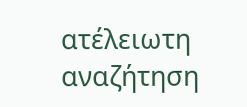ατέλειωτη αναζήτηση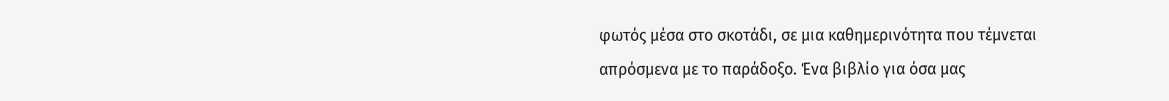φωτός μέσα στο σκοτάδι, σε μια καθημερινότητα που τέμνεται απρόσμενα με το παράδοξο. Ένα βιβλίο για όσα μας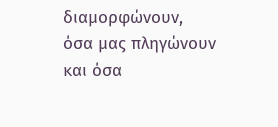διαμορφώνουν, όσα μας πληγώνουν και όσα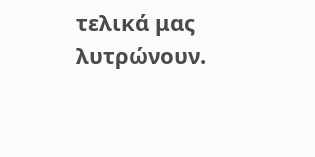τελικά μας λυτρώνουν.